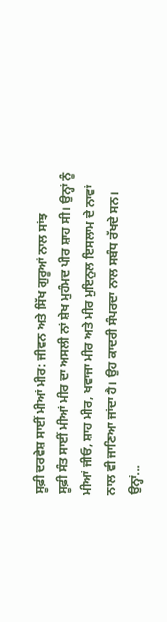ਸੂਫ਼ੀ ਦਰਵੇਸ਼ ਸਾਈਂ ਮੀਆਂ ਮੀਰ: ਜੀਵਨ ਅਤੇ ਸਿੱਖ ਗੁਰੂਆਂ ਨਾਲ ਸਾਂਝ
ਸੂਫ਼ੀ ਸੰਤ ਸਾਈਂ ਮੀਆਂ ਮੀਰ ਦਾ ਅਸਲੀ ਨਾਂ ਸ਼ੇਖ ਮੁਹੰਮਦ ਪੀਰ ਸ਼ਾਹ ਸੀ। ਉਨ੍ਹਾਂ ਨੂੰ ਮੀਆਂ ਜੀਓ, ਸ਼ਾਹ ਮੀਰ, ਖਵਾਜਾ ਮੀਰ ਅਤੇ ਮੀਰ ਮੁਇਨੁਲ ਇਸਲਾਮ ਦੇ ਨਾਵਾਂ ਨਾਲ ਵੀ ਜਾਣਿਆ ਜਾਂਦਾ ਹੈ। ਉਹ ਕਾਦਰੀ ਸੰਪਰਦਾ ਨਾਲ ਸਬੰਧ ਰੱਖਦੇ ਸਨ। ਉਨ੍ਹਾਂ...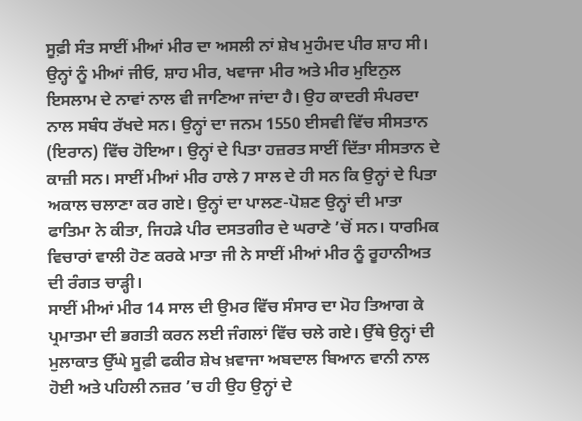ਸੂਫ਼ੀ ਸੰਤ ਸਾਈਂ ਮੀਆਂ ਮੀਰ ਦਾ ਅਸਲੀ ਨਾਂ ਸ਼ੇਖ ਮੁਹੰਮਦ ਪੀਰ ਸ਼ਾਹ ਸੀ। ਉਨ੍ਹਾਂ ਨੂੰ ਮੀਆਂ ਜੀਓ, ਸ਼ਾਹ ਮੀਰ, ਖਵਾਜਾ ਮੀਰ ਅਤੇ ਮੀਰ ਮੁਇਨੁਲ ਇਸਲਾਮ ਦੇ ਨਾਵਾਂ ਨਾਲ ਵੀ ਜਾਣਿਆ ਜਾਂਦਾ ਹੈ। ਉਹ ਕਾਦਰੀ ਸੰਪਰਦਾ ਨਾਲ ਸਬੰਧ ਰੱਖਦੇ ਸਨ। ਉਨ੍ਹਾਂ ਦਾ ਜਨਮ 1550 ਈਸਵੀ ਵਿੱਚ ਸੀਸਤਾਨ (ਇਰਾਨ) ਵਿੱਚ ਹੋਇਆ। ਉਨ੍ਹਾਂ ਦੇ ਪਿਤਾ ਹਜ਼ਰਤ ਸਾਈਂ ਦਿੱਤਾ ਸੀਸਤਾਨ ਦੇ ਕਾਜ਼ੀ ਸਨ। ਸਾਈਂ ਮੀਆਂ ਮੀਰ ਹਾਲੇ 7 ਸਾਲ ਦੇ ਹੀ ਸਨ ਕਿ ਉਨ੍ਹਾਂ ਦੇ ਪਿਤਾ ਅਕਾਲ ਚਲਾਣਾ ਕਰ ਗਏ। ਉਨ੍ਹਾਂ ਦਾ ਪਾਲਣ-ਪੋਸ਼ਣ ਉਨ੍ਹਾਂ ਦੀ ਮਾਤਾ ਫਾਤਿਮਾ ਨੇ ਕੀਤਾ, ਜਿਹੜੇ ਪੀਰ ਦਸਤਗੀਰ ਦੇ ਘਰਾਣੇ ’ਚੋਂ ਸਨ। ਧਾਰਮਿਕ ਵਿਚਾਰਾਂ ਵਾਲੀ ਹੋਣ ਕਰਕੇ ਮਾਤਾ ਜੀ ਨੇ ਸਾਈਂ ਮੀਆਂ ਮੀਰ ਨੂੰ ਰੂਹਾਨੀਅਤ ਦੀ ਰੰਗਤ ਚਾੜ੍ਹੀ।
ਸਾਈਂ ਮੀਆਂ ਮੀਰ 14 ਸਾਲ ਦੀ ਉਮਰ ਵਿੱਚ ਸੰਸਾਰ ਦਾ ਮੋਹ ਤਿਆਗ ਕੇ ਪ੍ਰਮਾਤਮਾ ਦੀ ਭਗਤੀ ਕਰਨ ਲਈ ਜੰਗਲਾਂ ਵਿੱਚ ਚਲੇ ਗਏ। ਉੱਥੇ ਉਨ੍ਹਾਂ ਦੀ ਮੁਲਾਕਾਤ ਉੱਘੇ ਸੂਫ਼ੀ ਫਕੀਰ ਸ਼ੇਖ ਖ਼ਵਾਜਾ ਅਬਦਾਲ ਬਿਆਨ ਵਾਨੀ ਨਾਲ ਹੋਈ ਅਤੇ ਪਹਿਲੀ ਨਜ਼ਰ ’ਚ ਹੀ ਉਹ ਉਨ੍ਹਾਂ ਦੇ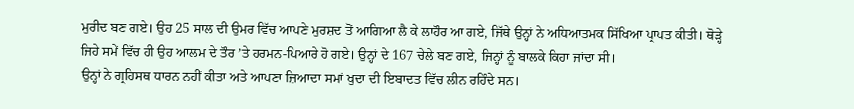ਮੁਰੀਦ ਬਣ ਗਏ। ਉਹ 25 ਸਾਲ ਦੀ ਉਮਰ ਵਿੱਚ ਆਪਣੇ ਮੁਰਸ਼ਦ ਤੋਂ ਆਗਿਆ ਲੈ ਕੇ ਲਾਹੌਰ ਆ ਗਏ, ਜਿੱਥੇ ਉਨ੍ਹਾਂ ਨੇ ਅਧਿਆਤਮਕ ਸਿੱਖਿਆ ਪ੍ਰਾਪਤ ਕੀਤੀ। ਥੋੜ੍ਹੇ ਜਿਹੇ ਸਮੇਂ ਵਿੱਚ ਹੀ ਉਹ ਆਲਮ ਦੇ ਤੌਰ ’ਤੇ ਹਰਮਨ-ਪਿਆਰੇ ਹੋ ਗਏ। ਉਨ੍ਹਾਂ ਦੇ 167 ਚੇਲੇ ਬਣ ਗਏ, ਜਿਨ੍ਹਾਂ ਨੂੰ ਬਾਲਕੇ ਕਿਹਾ ਜਾਂਦਾ ਸੀ।
ਉਨ੍ਹਾਂ ਨੇ ਗ੍ਰਹਿਸਥ ਧਾਰਨ ਨਹੀਂ ਕੀਤਾ ਅਤੇ ਆਪਣਾ ਜ਼ਿਆਦਾ ਸਮਾਂ ਖੁਦਾ ਦੀ ਇਬਾਦਤ ਵਿੱਚ ਲੀਨ ਰਹਿੰਦੇ ਸਨ।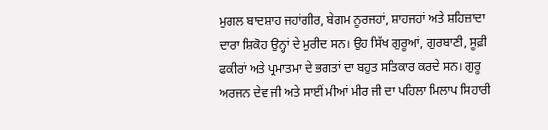ਮੁਗਲ ਬਾਦਸ਼ਾਹ ਜਹਾਂਗੀਰ, ਬੇਗਮ ਨੂਰਜਹਾਂ, ਸ਼ਾਹਜਹਾਂ ਅਤੇ ਸ਼ਹਿਜ਼ਾਦਾ ਦਾਰਾ ਸ਼ਿਕੋਹ ਉਨ੍ਹਾਂ ਦੇ ਮੁਰੀਦ ਸਨ। ਉਹ ਸਿੱਖ ਗੁਰੂਆਂ, ਗੁਰਬਾਣੀ, ਸੂਫ਼ੀ ਫਕੀਰਾਂ ਅਤੇ ਪ੍ਰਮਾਤਮਾ ਦੇ ਭਗਤਾਂ ਦਾ ਬਹੁਤ ਸਤਿਕਾਰ ਕਰਦੇ ਸਨ। ਗੁਰੂ ਅਰਜਨ ਦੇਵ ਜੀ ਅਤੇ ਸਾਈਂ ਮੀਆਂ ਮੀਰ ਜੀ ਦਾ ਪਹਿਲਾ ਮਿਲਾਪ ਸਿਹਾਰੀ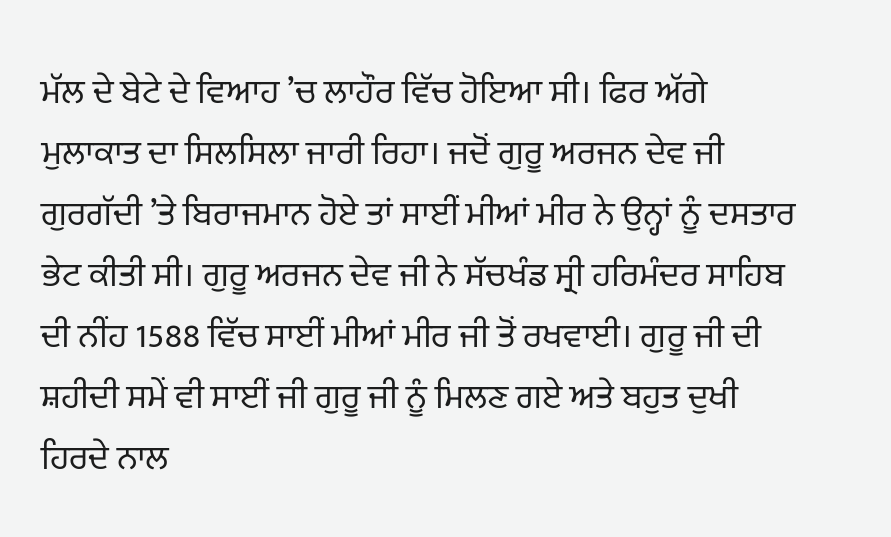ਮੱਲ ਦੇ ਬੇਟੇ ਦੇ ਵਿਆਹ ’ਚ ਲਾਹੌਰ ਵਿੱਚ ਹੋਇਆ ਸੀ। ਫਿਰ ਅੱਗੇ ਮੁਲਾਕਾਤ ਦਾ ਸਿਲਸਿਲਾ ਜਾਰੀ ਰਿਹਾ। ਜਦੋਂ ਗੁਰੂ ਅਰਜਨ ਦੇਵ ਜੀ ਗੁਰਗੱਦੀ ’ਤੇ ਬਿਰਾਜਮਾਨ ਹੋਏ ਤਾਂ ਸਾਈਂ ਮੀਆਂ ਮੀਰ ਨੇ ਉਨ੍ਹਾਂ ਨੂੰ ਦਸਤਾਰ ਭੇਟ ਕੀਤੀ ਸੀ। ਗੁਰੂ ਅਰਜਨ ਦੇਵ ਜੀ ਨੇ ਸੱਚਖੰਡ ਸ੍ਰੀ ਹਰਿਮੰਦਰ ਸਾਹਿਬ ਦੀ ਨੀਂਹ 1588 ਵਿੱਚ ਸਾਈਂ ਮੀਆਂ ਮੀਰ ਜੀ ਤੋਂ ਰਖਵਾਈ। ਗੁਰੂ ਜੀ ਦੀ ਸ਼ਹੀਦੀ ਸਮੇਂ ਵੀ ਸਾਈਂ ਜੀ ਗੁਰੂ ਜੀ ਨੂੰ ਮਿਲਣ ਗਏ ਅਤੇ ਬਹੁਤ ਦੁਖੀ ਹਿਰਦੇ ਨਾਲ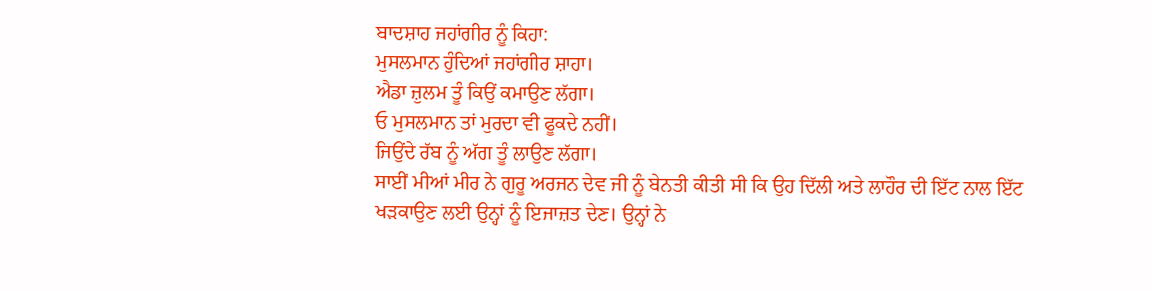ਬਾਦਸ਼ਾਹ ਜਹਾਂਗੀਰ ਨੂੰ ਕਿਹਾ:
ਮੁਸਲਮਾਨ ਹੁੰਦਿਆਂ ਜਹਾਂਗੀਰ ਸ਼ਾਹਾ।
ਐਡਾ ਜ਼ੁਲਮ ਤੂੰ ਕਿਉਂ ਕਮਾਉਣ ਲੱਗਾ।
ਓ ਮੁਸਲਮਾਨ ਤਾਂ ਮੁਰਦਾ ਵੀ ਫੂਕਦੇ ਨਹੀਂ।
ਜਿਉਂਦੇ ਰੱਬ ਨੂੰ ਅੱਗ ਤੂੰ ਲਾਉਣ ਲੱਗਾ।
ਸਾਈਂ ਮੀਆਂ ਮੀਰ ਨੇ ਗੁਰੂ ਅਰਜਨ ਦੇਵ ਜੀ ਨੂੰ ਬੇਨਤੀ ਕੀਤੀ ਸੀ ਕਿ ਉਹ ਦਿੱਲੀ ਅਤੇ ਲਾਹੌਰ ਦੀ ਇੱਟ ਨਾਲ ਇੱਟ ਖੜਕਾਉਣ ਲਈ ਉਨ੍ਹਾਂ ਨੂੰ ਇਜਾਜ਼ਤ ਦੇਣ। ਉਨ੍ਹਾਂ ਨੇ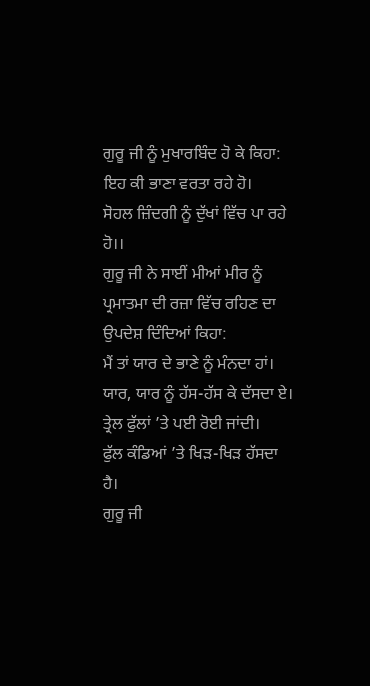ਗੁਰੂ ਜੀ ਨੂੰ ਮੁਖਾਰਬਿੰਦ ਹੋ ਕੇ ਕਿਹਾ:
ਇਹ ਕੀ ਭਾਣਾ ਵਰਤਾ ਰਹੇ ਹੋ।
ਸੋਹਲ ਜ਼ਿੰਦਗੀ ਨੂੰ ਦੁੱਖਾਂ ਵਿੱਚ ਪਾ ਰਹੇ ਹੋ।।
ਗੁਰੂ ਜੀ ਨੇ ਸਾਈਂ ਮੀਆਂ ਮੀਰ ਨੂੰ ਪ੍ਰਮਾਤਮਾ ਦੀ ਰਜ਼ਾ ਵਿੱਚ ਰਹਿਣ ਦਾ ਉਪਦੇਸ਼ ਦਿੰਦਿਆਂ ਕਿਹਾ:
ਮੈਂ ਤਾਂ ਯਾਰ ਦੇ ਭਾਣੇ ਨੂੰ ਮੰਨਦਾ ਹਾਂ।
ਯਾਰ, ਯਾਰ ਨੂੰ ਹੱਸ-ਹੱਸ ਕੇ ਦੱਸਦਾ ਏ।
ਤ੍ਰੇਲ ਫੁੱਲਾਂ ’ਤੇ ਪਈ ਰੋਈ ਜਾਂਦੀ।
ਫੁੱਲ ਕੰਡਿਆਂ ’ਤੇ ਖਿੜ-ਖਿੜ ਹੱਸਦਾ ਹੈ।
ਗੁਰੂ ਜੀ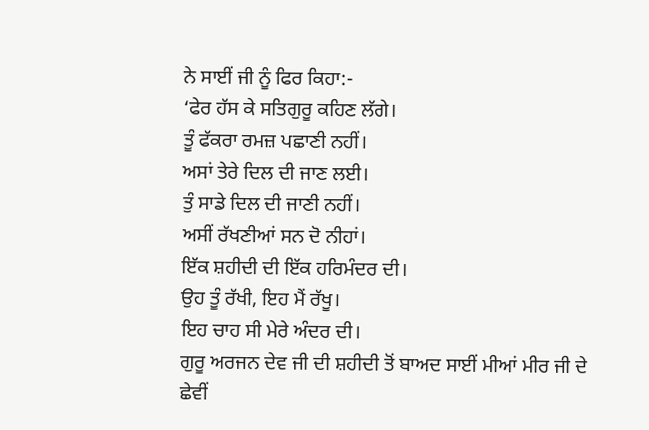ਨੇ ਸਾਈਂ ਜੀ ਨੂੰ ਫਿਰ ਕਿਹਾ:-
‘ਫੇਰ ਹੱਸ ਕੇ ਸਤਿਗੁਰੂ ਕਹਿਣ ਲੱਗੇ।
ਤੂੰ ਫੱਕਰਾ ਰਮਜ਼ ਪਛਾਣੀ ਨਹੀਂ।
ਅਸਾਂ ਤੇਰੇ ਦਿਲ ਦੀ ਜਾਣ ਲਈ।
ਤੁੰ ਸਾਡੇ ਦਿਲ ਦੀ ਜਾਣੀ ਨਹੀਂ।
ਅਸੀਂ ਰੱਖਣੀਆਂ ਸਨ ਦੋ ਨੀਹਾਂ।
ਇੱਕ ਸ਼ਹੀਦੀ ਦੀ ਇੱਕ ਹਰਿਮੰਦਰ ਦੀ।
ਉਹ ਤੂੰ ਰੱਖੀ, ਇਹ ਮੈਂ ਰੱਖੂ।
ਇਹ ਚਾਹ ਸੀ ਮੇਰੇ ਅੰਦਰ ਦੀ।
ਗੁਰੂ ਅਰਜਨ ਦੇਵ ਜੀ ਦੀ ਸ਼ਹੀਦੀ ਤੋਂ ਬਾਅਦ ਸਾਈਂ ਮੀਆਂ ਮੀਰ ਜੀ ਦੇ ਛੇਵੀਂ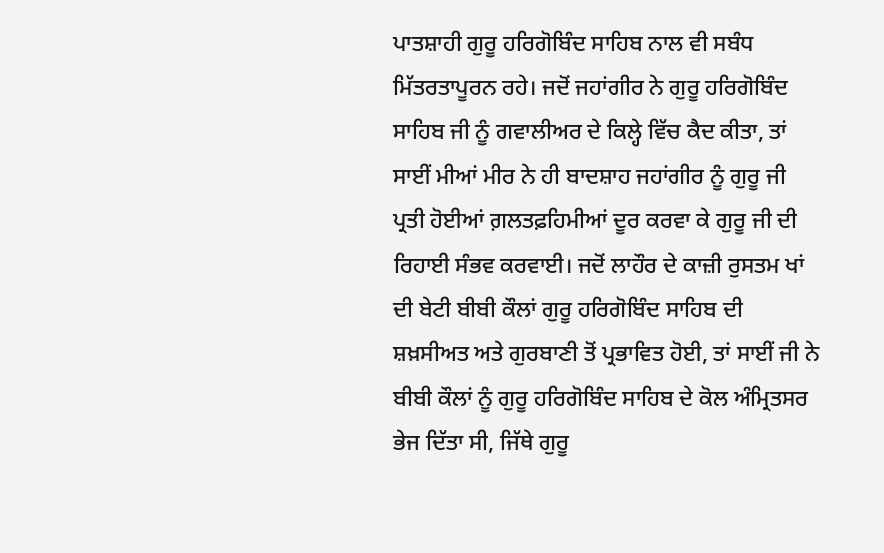ਪਾਤਸ਼ਾਹੀ ਗੁਰੂ ਹਰਿਗੋਬਿੰਦ ਸਾਹਿਬ ਨਾਲ ਵੀ ਸਬੰਧ ਮਿੱਤਰਤਾਪੂਰਨ ਰਹੇ। ਜਦੋਂ ਜਹਾਂਗੀਰ ਨੇ ਗੁਰੂ ਹਰਿਗੋਬਿੰਦ ਸਾਹਿਬ ਜੀ ਨੂੰ ਗਵਾਲੀਅਰ ਦੇ ਕਿਲ੍ਹੇ ਵਿੱਚ ਕੈਦ ਕੀਤਾ, ਤਾਂ ਸਾਈਂ ਮੀਆਂ ਮੀਰ ਨੇ ਹੀ ਬਾਦਸ਼ਾਹ ਜਹਾਂਗੀਰ ਨੂੰ ਗੁਰੂ ਜੀ ਪ੍ਰਤੀ ਹੋਈਆਂ ਗ਼ਲਤਫ਼ਹਿਮੀਆਂ ਦੂਰ ਕਰਵਾ ਕੇ ਗੁਰੂ ਜੀ ਦੀ ਰਿਹਾਈ ਸੰਭਵ ਕਰਵਾਈ। ਜਦੋਂ ਲਾਹੌਰ ਦੇ ਕਾਜ਼ੀ ਰੁਸਤਮ ਖਾਂ ਦੀ ਬੇਟੀ ਬੀਬੀ ਕੌਲਾਂ ਗੁਰੂ ਹਰਿਗੋਬਿੰਦ ਸਾਹਿਬ ਦੀ ਸ਼ਖ਼ਸੀਅਤ ਅਤੇ ਗੁਰਬਾਣੀ ਤੋਂ ਪ੍ਰਭਾਵਿਤ ਹੋਈ, ਤਾਂ ਸਾਈਂ ਜੀ ਨੇ ਬੀਬੀ ਕੌਲਾਂ ਨੂੰ ਗੁਰੂ ਹਰਿਗੋਬਿੰਦ ਸਾਹਿਬ ਦੇ ਕੋਲ ਅੰਮ੍ਰਿਤਸਰ ਭੇਜ ਦਿੱਤਾ ਸੀ, ਜਿੱਥੇ ਗੁਰੂ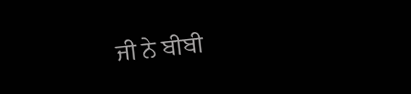ਜੀ ਨੇ ਬੀਬੀ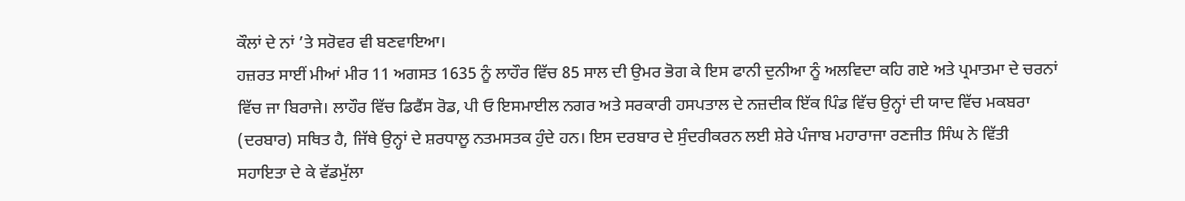ਕੌਲਾਂ ਦੇ ਨਾਂ ’ਤੇ ਸਰੋਵਰ ਵੀ ਬਣਵਾਇਆ।
ਹਜ਼ਰਤ ਸਾਈਂ ਮੀਆਂ ਮੀਰ 11 ਅਗਸਤ 1635 ਨੂੰ ਲਾਹੌਰ ਵਿੱਚ 85 ਸਾਲ ਦੀ ਉਮਰ ਭੋਗ ਕੇ ਇਸ ਫਾਨੀ ਦੁਨੀਆ ਨੂੰ ਅਲਵਿਦਾ ਕਹਿ ਗਏ ਅਤੇ ਪ੍ਰਮਾਤਮਾ ਦੇ ਚਰਨਾਂ ਵਿੱਚ ਜਾ ਬਿਰਾਜੇ। ਲਾਹੌਰ ਵਿੱਚ ਡਿਫੈਂਸ ਰੋਡ, ਪੀ ਓ ਇਸਮਾਈਲ ਨਗਰ ਅਤੇ ਸਰਕਾਰੀ ਹਸਪਤਾਲ ਦੇ ਨਜ਼ਦੀਕ ਇੱਕ ਪਿੰਡ ਵਿੱਚ ਉਨ੍ਹਾਂ ਦੀ ਯਾਦ ਵਿੱਚ ਮਕਬਰਾ (ਦਰਬਾਰ) ਸਥਿਤ ਹੈ, ਜਿੱਥੇ ਉਨ੍ਹਾਂ ਦੇ ਸ਼ਰਧਾਲੂ ਨਤਮਸਤਕ ਹੁੰਦੇ ਹਨ। ਇਸ ਦਰਬਾਰ ਦੇ ਸੁੰਦਰੀਕਰਨ ਲਈ ਸ਼ੇਰੇ ਪੰਜਾਬ ਮਹਾਰਾਜਾ ਰਣਜੀਤ ਸਿੰਘ ਨੇ ਵਿੱਤੀ ਸਹਾਇਤਾ ਦੇ ਕੇ ਵੱਡਮੁੱਲਾ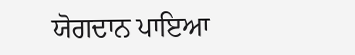ਯੋਗਦਾਨ ਪਾਇਆ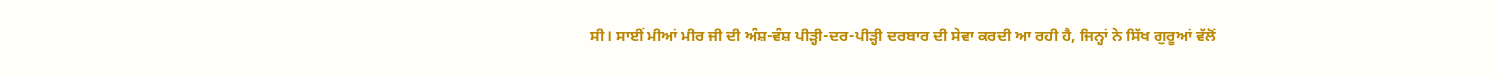ਸੀ। ਸਾਈਂ ਮੀਆਂ ਮੀਰ ਜੀ ਦੀ ਅੰਸ਼-ਵੰਸ਼ ਪੀੜ੍ਹੀ-ਦਰ-ਪੀੜ੍ਹੀ ਦਰਬਾਰ ਦੀ ਸੇਵਾ ਕਰਦੀ ਆ ਰਹੀ ਹੈ, ਜਿਨ੍ਹਾਂ ਨੇ ਸਿੱਖ ਗੁਰੂਆਂ ਵੱਲੋਂ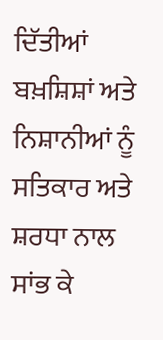ਦਿੱਤੀਆਂ ਬਖ਼ਸ਼ਿਸ਼ਾਂ ਅਤੇ ਨਿਸ਼ਾਨੀਆਂ ਨੂੰ ਸਤਿਕਾਰ ਅਤੇ ਸ਼ਰਧਾ ਨਾਲ ਸਾਂਭ ਕੇ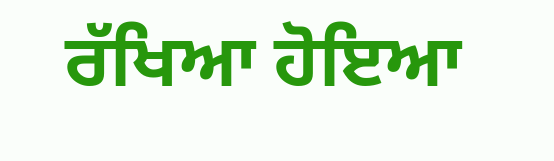ਰੱਖਿਆ ਹੋਇਆ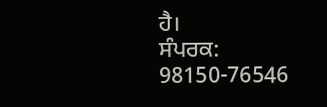ਹੈ।
ਸੰਪਰਕ: 98150-76546